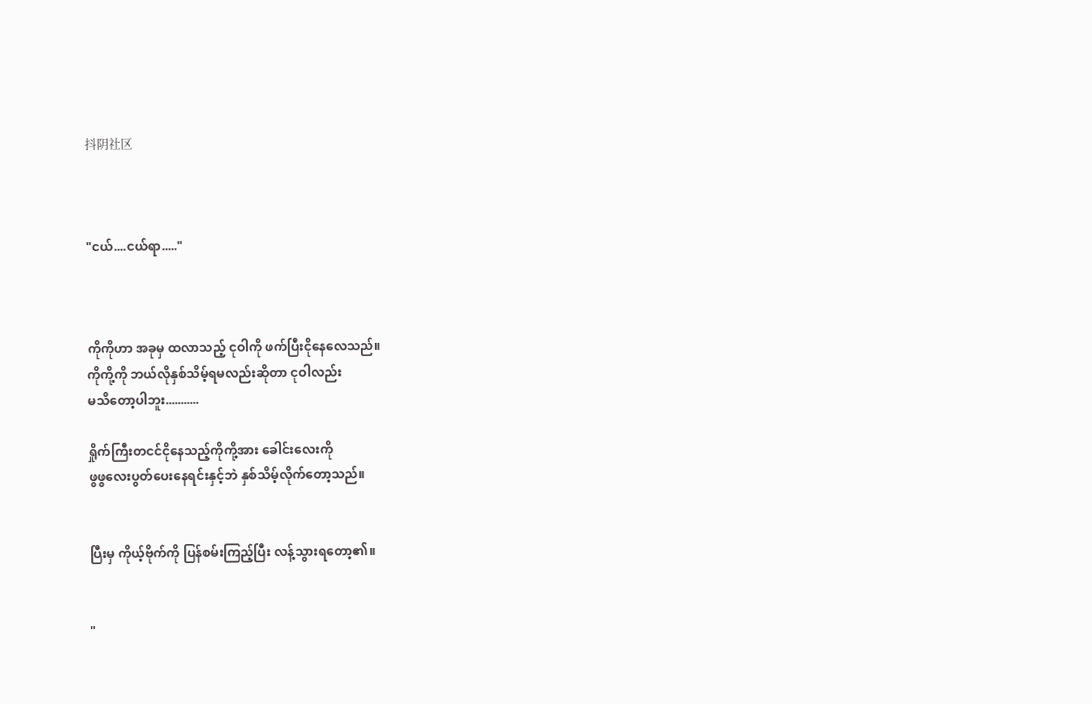抖阴社区



"ငယ်....ငယ်ရာ....."



ကိုကိုဟာ အခုမှ ထလာသည့် ငုဝါကို ဖက်ပြီးငိုနေလေသည်။
ကိုကို့ကို ဘယ်လိုနှစ်သိမ့်ရမလည်းဆိုတာ ငုဝါလည်း
မသိတော့ပါဘူး...........

ရှိုက်ကြီးတငင်ငိုနေသည့်ကိုကို့အား ခေါင်းလေးကို
ဖွဖွလေးပွတ်ပေးနေရင်းနှင့်ဘဲ နှစ်သိမ့်လိုက်တော့သည်။


ပြီးမှ ကိုယ့်ဗိုက်ကို ပြန်စမ်းကြည့်ပြီး လန့်သွားရတော့၏။


"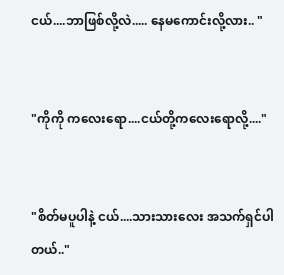ငယ်....ဘာဖြစ်လို့လဲ..... နေမကောင်းလို့လား.. "


"ကိုကို ကလေးရော....ငယ်တို့ကလေးရောလို့...."


"စိတ်မပူပါနဲ့ ငယ်....သားသားလေး အသက်ရှင်ပါတယ်.."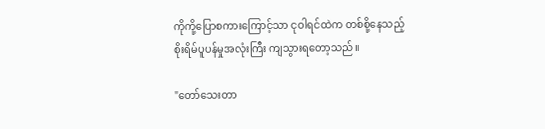ကိုကို့ပြောစကားကြောင့်သာ ငုဝါရင်ထဲက တစ်စို့နေသည့်
စိုးရိမ်ပူပန်မှုအလုံးကြီး ကျသွားရတော့သည်။

"တော်သေးတာ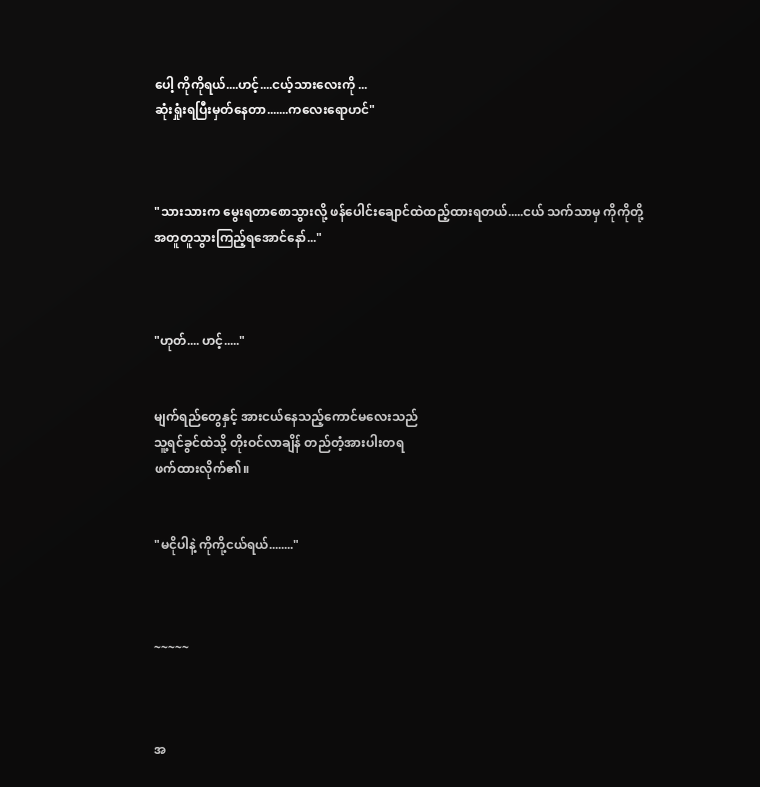ပေါ့ ကိုကိုရယ်....ဟင့်....ငယ့်သားလေးကို ...
ဆုံးရှုံးရပြီးမှတ်နေတာ.......ကလေးရောဟင်"



"သားသားက မွေးရတာစောသွားလို့ ဖန်ပေါင်းချောင်ထဲထည့်ထားရတယ်.....ငယ် သက်သာမှ ကိုကိုတို့
အတူတူသွားကြည့်ရအောင်နော်..."



"ဟုတ်.... ဟင့်....."


မျက်ရည်တွေနှင့် အားငယ်နေသည့်ကောင်မလေးသည်
သူ့ရင်ခွင်ထဲသို့ တိုးဝင်လာချိန် တည်တံ့အားပါးတရ
ဖက်ထားလိုက်၏။


"မငိုပါနဲ့ ကိုကို့ငယ်ရယ်........"



~~~~~



အ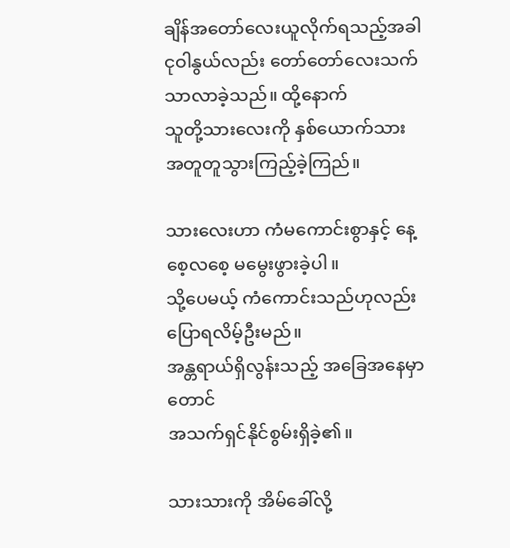ချိန်အတော်လေးယူလိုက်ရသည့်အခါ ငုဝါနွယ်လည်း တော်တော်လေးသက်သာလာခဲ့သည်။ ထို့နောက်
သူတို့သားလေးကို နှစ်ယောက်သားအတူတူသွားကြည့်ခဲ့ကြည်။

သားလေးဟာ ကံမကောင်းစွာနှင့် နေ့စေ့လစေ့ မမွေးဖွားခဲ့ပါ။
သို့ပေမယ့် ကံကောင်းသည်ဟုလည်း ပြောရလိမ့်ဦးမည်။
အန္တရာယ်ရှိလွန်းသည့် အခြေအနေမှာတောင်
အသက်ရှင်နိုင်စွမ်းရှိခဲ့၏။

သားသားကို အိမ်ခေါ်လို့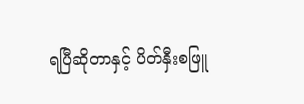ရပြီဆိုတာနှင့် ပိတ်နှီးစဖြူ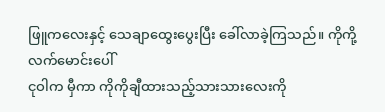ဖြူကလေးနှင့် သေချာထွေးပွေးပြီး ခေါ်လာခဲ့ကြသည်။ ကိုကို့လက်မောင်းပေါ်
ငုဝါက မှီကာ ကိုကိုချီထားသည့်သားသားလေးကို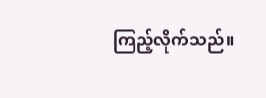ကြည့်လိုက်သည်။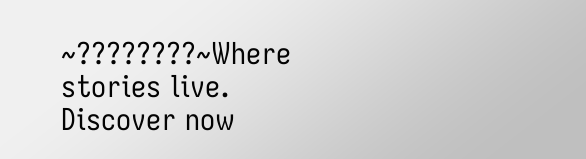~????????~Where stories live. Discover now